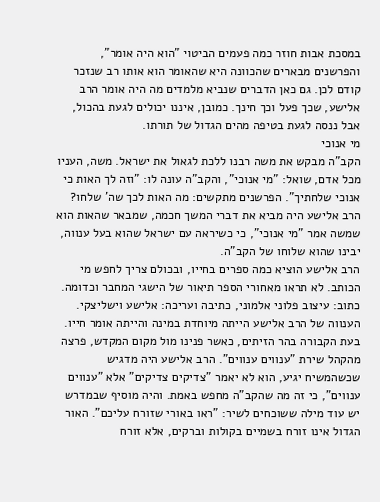במסכת אבות חוזר כמה פעמים הביטוי "הוא היה אומר", והפרשנים מבארים שהכוונה היא שהאומר הוא אותו רב שנזכר קודם לכן. גם כאן הדברים שנביא מלמדים מה היה אומר הרב אלישע, שכך פעל וכך חינך. כמובן, איננו יכולים לגעת בהכול, אבל ננסה לגעת בטיפה מהים הגדול של תורתו.
מי אנוכי
הקב"ה מבקש את משה רבנו ללכת לגאול את ישראל. משה, העניו מכל אדם, שואל: "מי אנוכי", והקב"ה עונה לו: "וזה לך האות כי אנוכי שלחתיך". הפרשנים מתקשים: מה האות לכך שה' שלחו? הרב אלישע היה מביא את דברי המשך חכמה, שמבאר שהאות הוא שמשה אמר "מי אנוכי", כי כשיראה עם ישראל שהוא בעל ענווה, יבינו שהוא שלוחו של הקב"ה.
הרב אלישע הוציא כמה ספרים בחייו, ובכולם צריך לחפש מי הכותב. לא תראו מאחורי הספר תיאור של הישגי המחבר וכדומה. כתוב: עיצוב פלוני אלמוני, כתיבה ועריכה: אלישע וישליצקי.
הענווה של הרב אלישע הייתה מיוחדת במינה והייתה אומר חייו. בעת הקבורה בהר הזיתים, כאשר פנינו מול מקום המקדש, פרצה מהקהל שירת "ענווים ענווים". הרב אלישע היה מדגיש שכשהמשיח יגיע, הוא לא יאמר "צדיקים צדיקים" אלא "ענווים ענווים", כי זה מה שהקב"ה מחפש באמת. והיה מוסיף שבמדרש יש עוד מילה ששוכחים לשיר: "ראו באורי שזורח עליכם". האור הגדול אינו זורח בשמיים בקולות וברקים, אלא זורח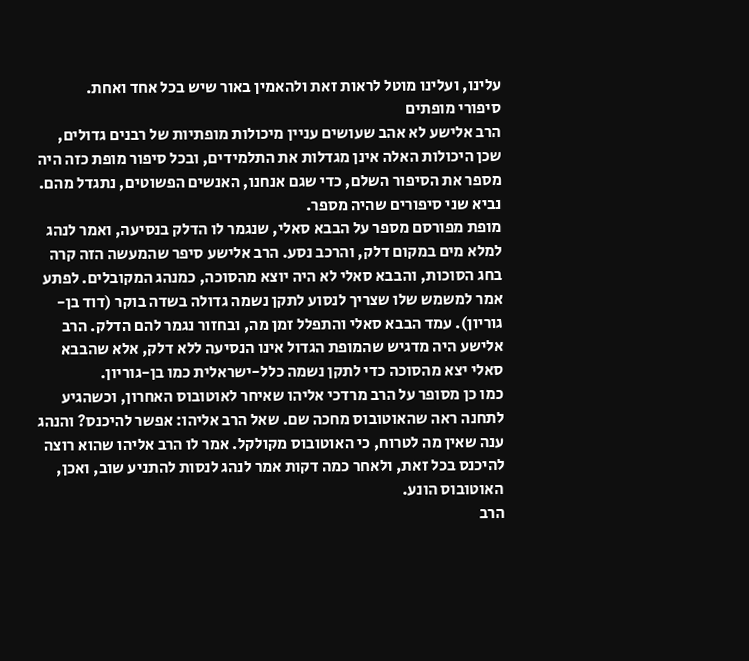עלינו, ועלינו מוטל לראות זאת ולהאמין באור שיש בכל אחד ואחת.
סיפורי מופתים
הרב אלישע לא אהב שעושים עניין מיכולות מופתיות של רבנים גדולים, שכן היכולות האלה אינן מגדלות את התלמידים, ובכל סיפור מופת כזה היה מספר את הסיפור השלם, כדי שגם אנחנו, האנשים הפשוטים, נתגדל מהם. נביא שני סיפורים שהיה מספר.
מופת מפורסם מספר על הבבא סאלי, שנגמר לו הדלק בנסיעה, ואמר לנהג למלא מים במקום דלק, והרכב נסע. הרב אלישע סיפר שהמעשה הזה קרה בחג הסוכות, והבבא סאלי לא היה יוצא מהסוכה, כמנהג המקובלים. לפתע אמר למשמש שלו שצריך לנסוע לתקן נשמה גדולה בשדה בוקר (דוד בן-גוריון). עמד הבבא סאלי והתפלל זמן מה, ובחזור נגמר להם הדלק. הרב אלישע היה מדגיש שהמופת הגדול אינו הנסיעה ללא דלק, אלא שהבבא סאלי יצא מהסוכה כדי לתקן נשמה כלל-ישראלית כמו בן-גוריון.
כמו כן מסופר על הרב מרדכי אליהו שאיחר לאוטובוס האחרון, וכשהגיע לתחנה ראה שהאוטובוס מחכה שם. שאל הרב אליהו: אפשר להיכנס? והנהג ענה שאין מה לטרוח, כי האוטובוס מקולקל. אמר לו הרב אליהו שהוא רוצה להיכנס בכל זאת, ולאחר כמה דקות אמר לנהג לנסות להתניע שוב, ואכן, האוטובוס הונע.
הרב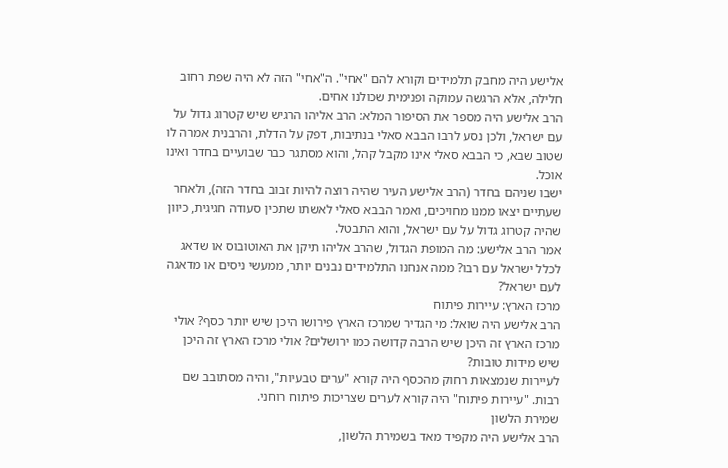אלישע היה מחבק תלמידים וקורא להם "אחי". ה"אחי" הזה לא היה שפת רחוב חלילה, אלא הרגשה עמוקה ופנימית שכולנו אחים.
הרב אלישע היה מספר את הסיפור המלא: הרב אליהו הרגיש שיש קטרוג גדול על עם ישראל, ולכן נסע לרבו הבבא סאלי בנתיבות, דפק על הדלת, והרבנית אמרה לו שטוב שבא, כי הבבא סאלי אינו מקבל קהל, והוא מסתגר כבר שבועיים בחדר ואינו אוכל.
ישבו שניהם בחדר (הרב אלישע העיר שהיה רוצה להיות זבוב בחדר הזה), ולאחר שעתיים יצאו ממנו מחויכים, ואמר הבבא סאלי לאשתו שתכין סעודה חגיגית, כיוון שהיה קטרוג גדול על עם ישראל, והוא התבטל.
אמר הרב אלישע: מה המופת הגדול, שהרב אליהו תיקן את האוטובוס או שדאג לכלל ישראל עם רבו? ממה אנחנו התלמידים נבנים יותר, ממעשי ניסים או מדאגה לעם ישראל?
מרכז הארץ: עיירות פיתוח
הרב אלישע היה שואל: מי הגדיר שמרכז הארץ פירושו היכן שיש יותר כסף? אולי מרכז הארץ זה היכן שיש הרבה קדושה כמו ירושלים? אולי מרכז הארץ זה היכן שיש מידות טובות?
לעיירות שנמצאות רחוק מהכסף היה קורא "ערים טבעיות", והיה מסתובב שם רבות. "עיירות פיתוח" היה קורא לערים שצריכות פיתוח רוחני.
שמירת הלשון
הרב אלישע היה מקפיד מאד בשמירת הלשון,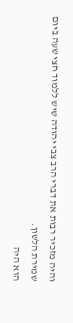והיה מזכיר רבות את דברי הרב צבי יהודה שיש ללמוד חצי שעה ביום שמירת הלשון.
הוא היה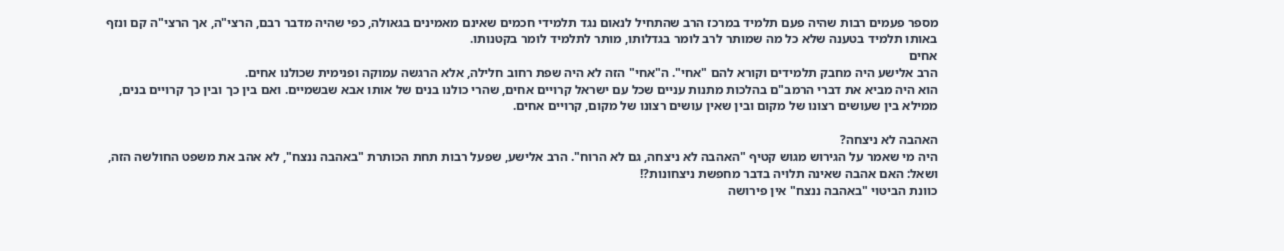מספר פעמים רבות שהיה פעם תלמיד במרכז הרב שהתחיל לנאום נגד תלמידי חכמים שאינם מאמינים בגאולה, כפי שהיה מדבר רבם, הרצי"ה, אך הרצי"ה קם ונזף באותו תלמיד בטענה שלא כל מה שמותר לרב לומר בגדלותו, מותר לתלמיד לומר בקטנותו.
אחים
הרב אלישע היה מחבק תלמידים וקורא להם "אחי". ה"אחי" הזה לא היה שפת רחוב חלילה, אלא הרגשה עמוקה ופנימית שכולנו אחים.
הוא היה מביא את דברי הרמב"ם בהלכות מתנות עניים שכל עם ישראל קרויים אחים, שהרי כולנו בנים של אותו אבא שבשמיים. ואם בין כך ובין כך קרויים בנים, ממילא בין שעושים רצונו של מקום ובין שאין עושים רצונו של מקום, קרויים אחים.

האהבה לא ניצחה?
היה מי שאמר על הגירוש מגוש קטיף "האהבה לא ניצחה, גם לא הרוח". הרב אלישע, שפעל רבות תחת הכותרת "באהבה ננצח", לא אהב את משפט החולשה הזה, ושאל: האם אהבה שאינה תלויה בדבר מחפשת ניצחונות?!
כוונת הביטוי "באהבה ננצח" אין פירושה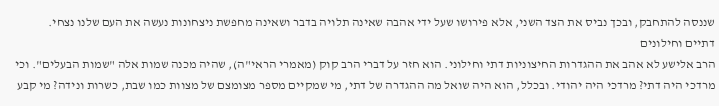שננסה להתחבק, ובכך נביס את הצד השני, אלא פירושו שעל ידי אהבה שאינה תלויה בדבר ושאינה מחפשת ניצחונות נעשה את העם שלנו נצחי.
דתיים וחילונים
הרב אלישע לא אהב את ההגדרות החיצוניות דתי וחילוני. הוא חזר על דברי הרב קוק (מאמרי הראי"ה), שהיה מכנה שמות אלה "שמות הבעלים". וכי מרדכי היה דתי? מרדכי היה יהודי. ובכלל, הוא היה שואל מה ההגדרה של דתי, מי שמקיים מספר מצומצם של מצוות כמו שבת, כשרות ונידה? מי קבע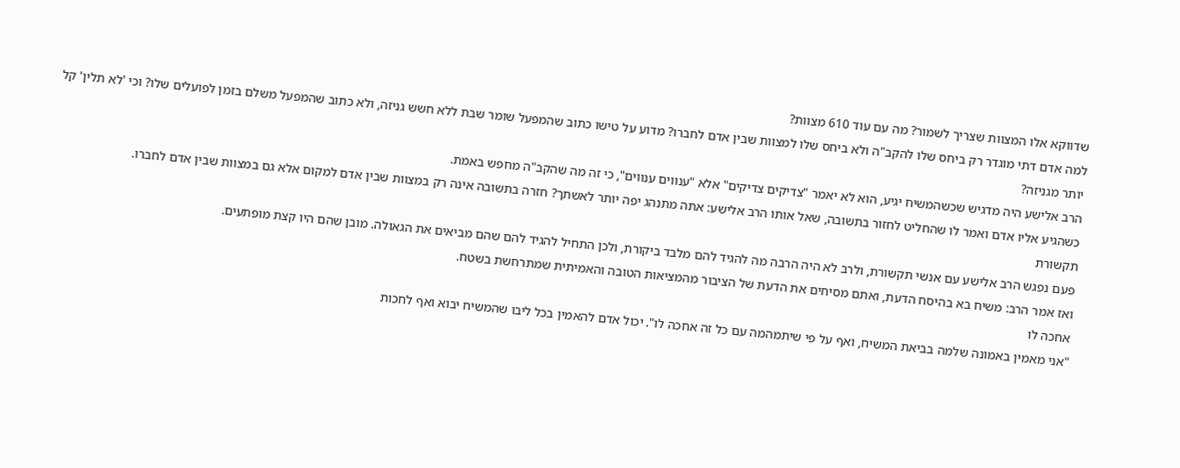שדווקא אלו המצוות שצריך לשמור? מה עם עוד 610 מצוות?
למה אדם דתי מוגדר רק ביחס שלו להקב"ה ולא ביחס שלו למצוות שבין אדם לחברו? מדוע על טישו כתוב שהמפעל שומר שבת ללא חשש גניזה, ולא כתוב שהמפעל משלם בזמן לפועלים שלו? וכי 'לא תלין' קל יותר מגניזה?
הרב אלישע היה מדגיש שכשהמשיח יגיע, הוא לא יאמר "צדיקים צדיקים" אלא "ענווים ענווים", כי זה מה שהקב"ה מחפש באמת.
כשהגיע אליו אדם ואמר לו שהחליט לחזור בתשובה, שאל אותו הרב אלישע: אתה מתנהג יפה יותר לאשתך? חזרה בתשובה אינה רק במצוות שבין אדם למקום אלא גם במצוות שבין אדם לחברו.
תקשורת
פעם נפגש הרב אלישע עם אנשי תקשורת, ולרב לא היה הרבה מה להגיד להם מלבד ביקורת, ולכן התחיל להגיד להם שהם מביאים את הגאולה. מובן שהם היו קצת מופתעים.
ואז אמר הרב: משיח בא בהיסח הדעת, ואתם מסיחים את הדעת של הציבור מהמציאות הטובה והאמיתית שמתרחשת בשטח.
אחכה לו
"אני מאמין באמונה שלמה בביאת המשיח, ואף על פי שיתמהמה עם כל זה אחכה לו". יכול אדם להאמין בכל ליבו שהמשיח יבוא ואף לחכות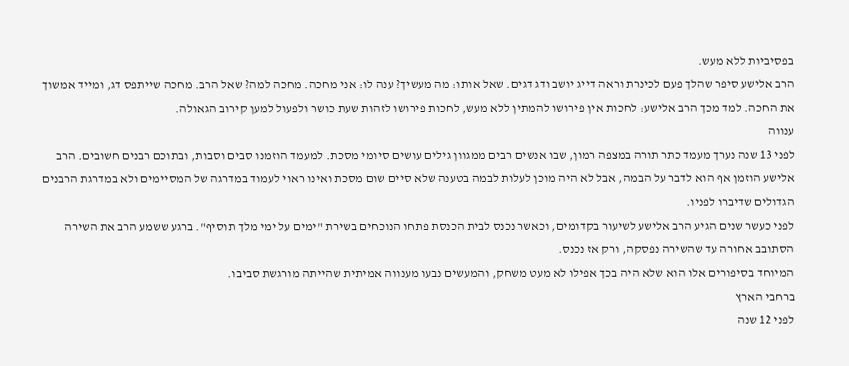בפסיביות ללא מעש.
הרב אלישע סיפר שהלך פעם לכינרת וראה דייג יושב ודג דגים. שאל אותו: מה מעשיך? ענה לו: אני מחכה. מחכה למה? שאל הרב. מחכה שייתפס דג, ומייד אמשוך את החכה. למד מכך הרב אלישע: לחכות אין פירושו להמתין ללא מעש, לחכות פירושו לזהות שעת כושר ולפעול למען קירוב הגאולה.
ענווה
לפני 13 שנה נערך מעמד כתר תורה במצפה רמון, שבו אנשים רבים ממגוון גילים עושים סיומי מסכת. למעמד הוזמנו סבים וסבות, ובתוכם רבנים חשובים. הרב אלישע הוזמן אף הוא לדבר על הבמה, אבל לא היה מוכן לעלות לבמה בטענה שלא סיים שום מסכת ואינו ראוי לעמוד במדרגה של המסיימים ולא במדרגת הרבנים הגדולים שדיברו לפניו.
לפני כעשר שנים הגיע הרב אלישע לשיעור בקדומים, וכאשר נכנס לבית הכנסת פתחו הנוכחים בשירת "ימים על ימי מלך תוסיף". ברגע ששמע הרב את השירה הסתובב אחורה עד שהשירה נפסקה, ורק אז נכנס.
המיוחד בסיפורים אלו הוא שלא היה בכך אפילו לא מעט משחק, והמעשים נבעו מענווה אמיתית שהייתה מורגשת סביבו.
ברחבי הארץ
לפני 12 שנה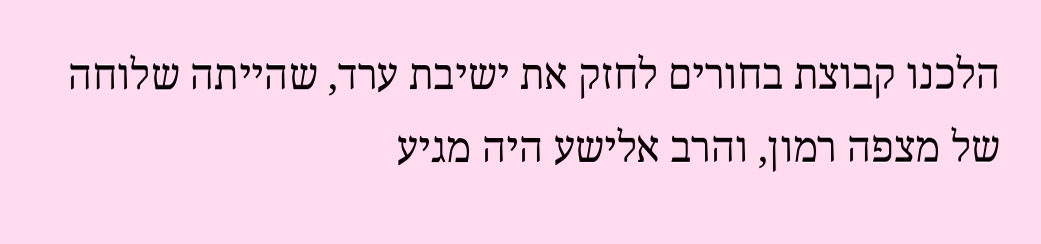הלכנו קבוצת בחורים לחזק את ישיבת ערד, שהייתה שלוחה של מצפה רמון, והרב אלישע היה מגיע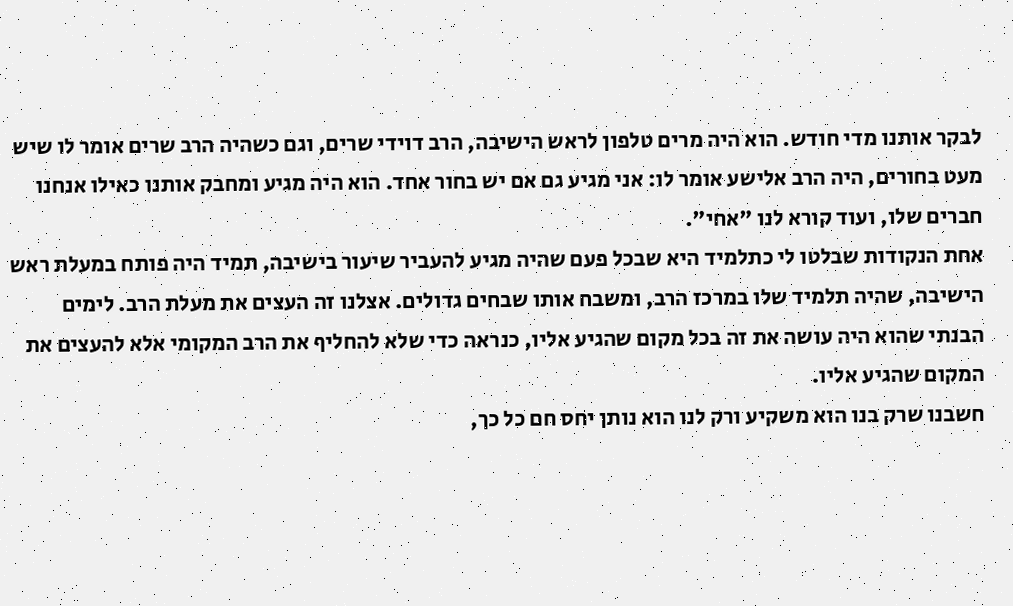לבקר אותנו מדי חודש. הוא היה מרים טלפון לראש הישיבה, הרב דוידי שרים, וגם כשהיה הרב שרים אומר לו שיש מעט בחורים, היה הרב אלישע אומר לו: אני מגיע גם אם יש בחור אחד. הוא היה מגיע ומחבק אותנו כאילו אנחנו חברים שלו, ועוד קורא לנו "אחי".
אחת הנקודות שבלטו לי כתלמיד היא שבכל פעם שהיה מגיע להעביר שיעור בישיבה, תמיד היה פותח במעלת ראש הישיבה, שהיה תלמיד שלו במרכז הרב, ומשבח אותו שבחים גדולים. אצלנו זה העצים את מעלת הרב. לימים הבנתי שהוא היה עושה את זה בכל מקום שהגיע אליו, כנראה כדי שלא להחליף את הרב המקומי אלא להעצים את המקום שהגיע אליו.
חשבנו שרק בנו הוא משקיע ורק לנו הוא נותן יחס חם כל כך,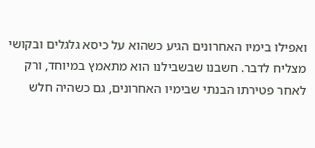ואפילו בימיו האחרונים הגיע כשהוא על כיסא גלגלים ובקושי מצליח לדבר. חשבנו שבשבילנו הוא מתאמץ במיוחד, ורק לאחר פטירתו הבנתי שבימיו האחרונים, גם כשהיה חלש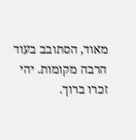מאוד, הסתובב בעוד הרבה מקומות. יהי זכרו ברוך.